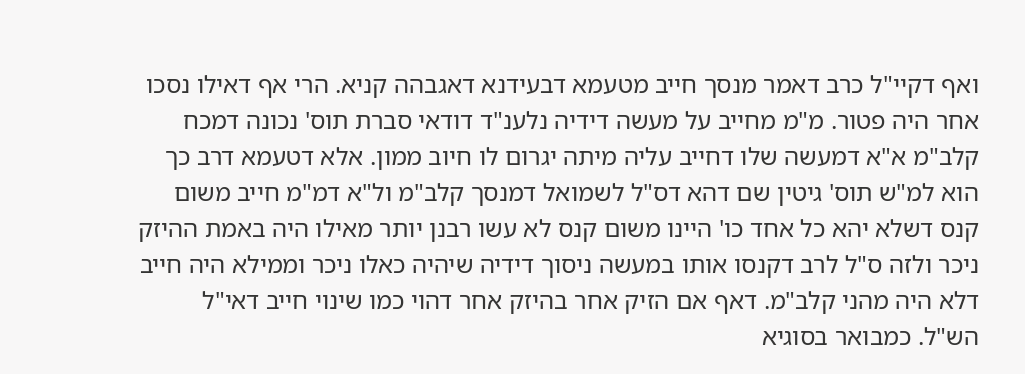ואף דקיי"ל כרב דאמר מנסך חייב מטעמא דבעידנא דאגבהה קניא. הרי אף דאילו נסכו אחר היה פטור. מ"מ מחייב על מעשה דידיה נלענ"ד דודאי סברת תוס' נכונה דמכח קלב"מ א"א דמעשה שלו דחייב עליה מיתה יגרום לו חיוב ממון. אלא דטעמא דרב כך הוא למ"ש תוס' גיטין שם דהא דס"ל לשמואל דמנסך קלב"מ ול"א דמ"מ חייב משום קנס דשלא יהא כל אחד כו' היינו משום קנס לא עשו רבנן יותר מאילו היה באמת ההיזק ניכר ולזה ס"ל לרב דקנסו אותו במעשה ניסוך דידיה שיהיה כאלו ניכר וממילא היה חייב דלא היה מהני קלב"מ. דאף אם הזיק אחר בהיזק אחר דהוי כמו שינוי חייב דאי"ל הש"ל. כמבואר בסוגיא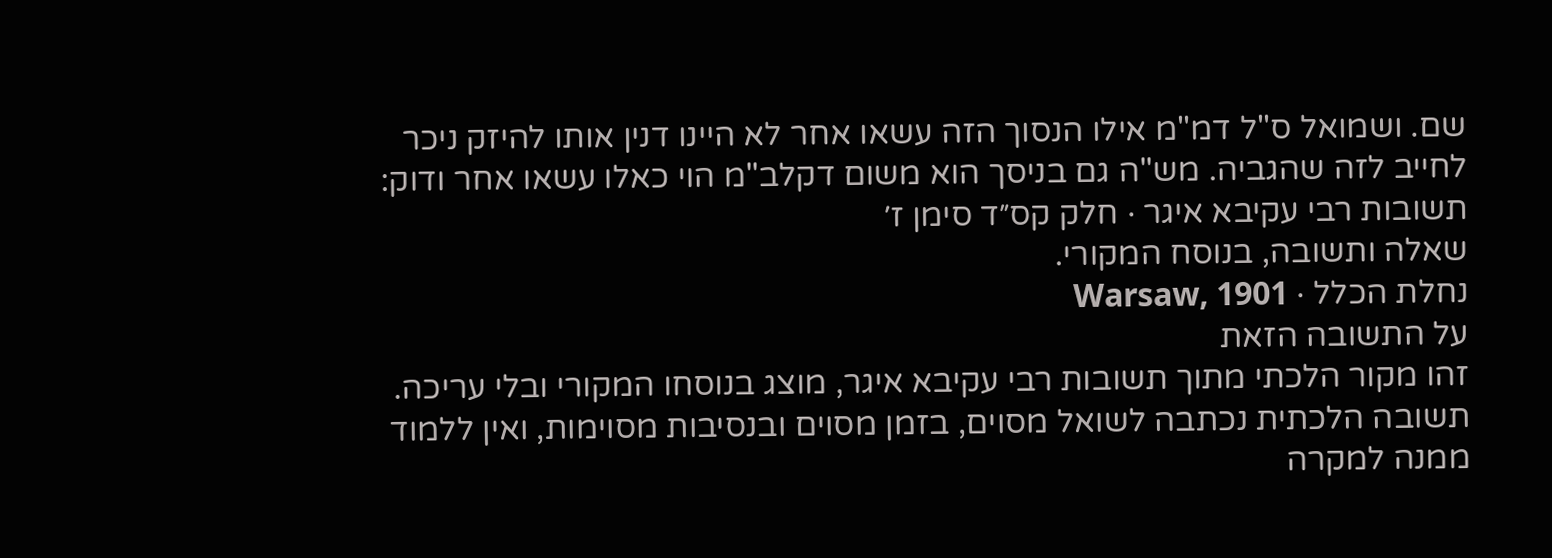שם. ושמואל ס"ל דמ"מ אילו הנסוך הזה עשאו אחר לא היינו דנין אותו להיזק ניכר לחייב לזה שהגביה. מש"ה גם בניסך הוא משום דקלב"מ הוי כאלו עשאו אחר ודוק:
תשובות רבי עקיבא איגר · חלק קס״ד סימן ז׳
שאלה ותשובה, בנוסח המקורי.
נחלת הכלל · Warsaw, 1901
על התשובה הזאת
זהו מקור הלכתי מתוך תשובות רבי עקיבא איגר, מוצג בנוסחו המקורי ובלי עריכה. תשובה הלכתית נכתבה לשואל מסוים, בזמן מסוים ובנסיבות מסוימות, ואין ללמוד ממנה למקרה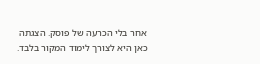אחר בלי הכרעה של פוסק. הצגתה כאן היא לצורך לימוד המקור בלבד.